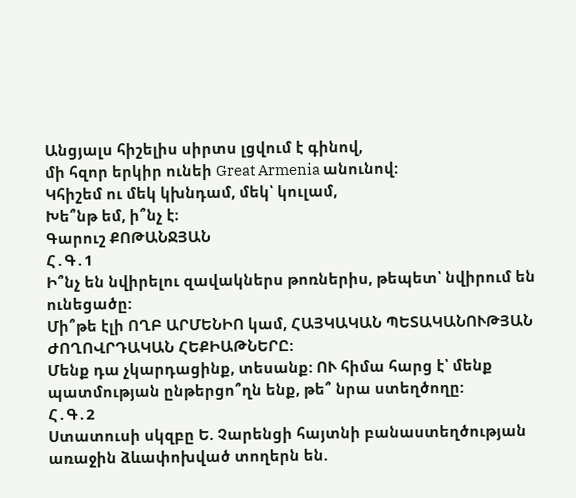Անցյալս հիշելիս սիրտս լցվում է գինով,
մի հզոր երկիր ունեի Great Armenia անունով:
Կհիշեմ ու մեկ կխնդամ, մեկ՝ կուլամ,
Խե՞նթ եմ, ի՞նչ է։
Գարուշ ՔՈԹԱՆՋՅԱՆ
Հ․Գ․1
Ի՞նչ են նվիրելու զավակներս թոռներիս, թեպետ՝ նվիրում են ունեցածը:
Մի՞թե էլի ՈՂԲ ԱՐՄԵՆԻՈ կամ, ՀԱՅԿԱԿԱՆ ՊԵՏԱԿԱՆՈՒԹՅԱՆ ԺՈՂՈՎՐԴԱԿԱՆ ՀԵՔԻԱԹՆԵՐԸ:
Մենք դա չկարդացինք, տեսանք: ՈՒ հիմա հարց է՝ մենք պատմության ընթերցո՞ղն ենք, թե՞ նրա ստեղծողը:
Հ․Գ․2
Ստատուսի սկզբը Ե. Չարենցի հայտնի բանաստեղծության առաջին ձևափոխված տողերն են.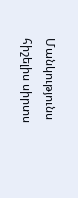Մանկությունս հիշելիս սիրտս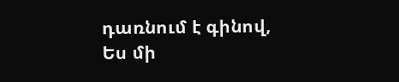դառնում է գինով,
Ես մի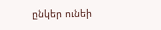ընկեր ունեի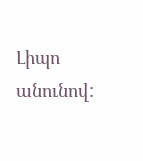Լիպո անունով: